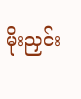မိုးညှင်း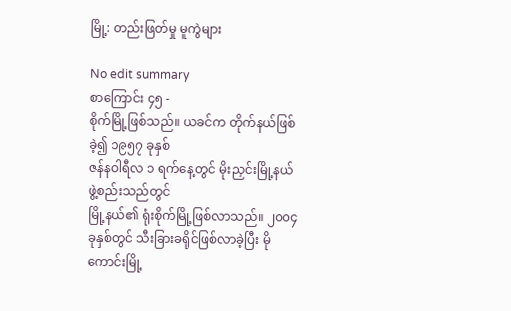မြို့: တည်းဖြတ်မှု မူကွဲများ

No edit summary
စာကြောင်း ၄၅ -
စိုက်မြို့ဖြစ်သည်။ ယခင်က တိုက်နယ်ဖြစ်ခဲ့၍ ၁၉၅၇ ခုနှစ်
ဇန်နဝါရီလ ၁ ရက်နေ့တွင် မိုးညှင်းမြို့နယ် ဖွဲ့စည်းသည်တွင်
မြို့နယ်၏ ရုံးစိုက်မြို့ဖြစ်လာသည်။ ၂၀၀၄ ခုနှစ်တွင် သီးခြားခရိုင်ဖြစ်လာခဲ့ပြီး မိုကောင်းမြို့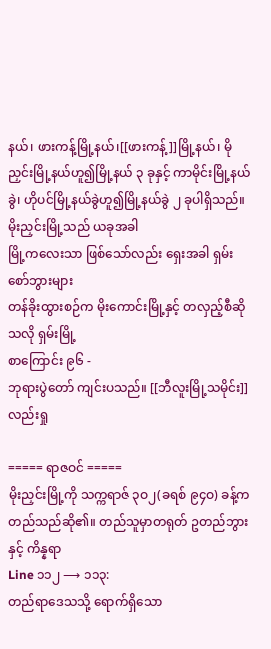နယ်၊ ဖားကန့်မြို့နယ်၊[[ဖားကန့်]]မြို့နယ်၊ မိုညှင်းမြို့နယ်ဟူ၍မြို့နယ် ၃ ခုနှင့် ကာမိုင်းမြို့နယ်ခွဲ၊ ဟိုပင်မြို့နယ်ခွဲဟူ၍မြို့နယ်ခွဲ ၂ ခုပါရှိသည်။ မိုးညှင်းမြို့သည် ယခုအခါ
မြို့ကလေးသာ ဖြစ်သော်လည်း ရှေးအခါ ရှမ်းစော်ဘွားများ
တန်ခိုးထွားစဉ်က မိုးကောင်းမြို့နှင့် တလှည့်စီဆိုသလို ရှမ်းမြို့
စာကြောင်း ၉၆ -
ဘုရားပွဲတော် ကျင်းပသည်။ [[ဘီလူးမြို့သမိုင်း]] လည်းရှု

===== ရာဇဝင် =====
မိုးညှင်းမြို့ကို သက္ကရာဇ် ၃ဝ၂(ခရစ် ၉၄ဝ) ခန့်က
တည်သည်ဆို၏။ တည်သူမှာတရုတ် ဥတည်ဘွားနှင့် ကိန္နရာ
Line ၁၁၂ ⟶ ၁၁၃:
တည်ရာဒေသသို့ ရောက်ရှိသော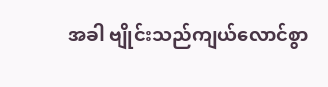အခါ ဗျိုင်းသည်ကျယ်လောင်စွာ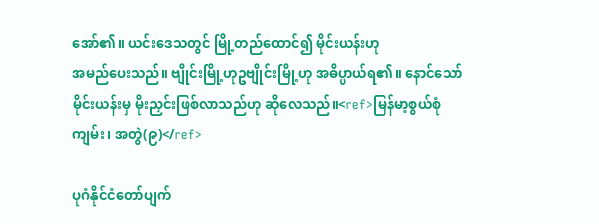အော်၏။ ယင်းဒေသတွင် မြို့တည်ထောင်၍ မိုင်းယန်းဟု
အမည်ပေးသည်။ ဗျိုင်းမြို့ဟုဥဗျိုင်းမြို့ဟု အဓိပ္ပာယ်ရ၏။ နောင်သော်
မိုင်းယန်းမှ မိုးညှင်းဖြစ်လာသည်ဟု ဆိုလေသည်။<ref>မြန်မာ့စွယ်စုံကျမ်း၊ အတွဲ(၉)</ref>

ပုဂံနိုင်ငံတော်ပျက်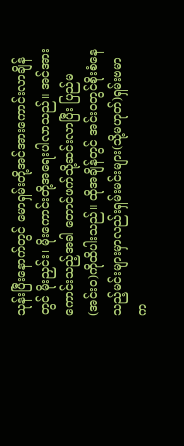သုန်းပြီးနောက်တွင် မောရှမ်းတို့အင်အားကောင်းလာချိန်တွင် မိုးညှင်း၊ မိုးကောင်းတို့အရေးပါလာသည်။ အင်အားကောင်းသည့်အခါ တောင်ဖက်သို့ဆင်းလာပြီး ပြည်မ(အင်းဝ)ကိုထိပါးသည်။ ထိုအချိန်တွင် အင်းဝတွင်စိုးစံနေသည့်မင်းများမှာလည်းရှမ်းမင်းများ(သို့မဟုတ်)ရှမ်းဗမာက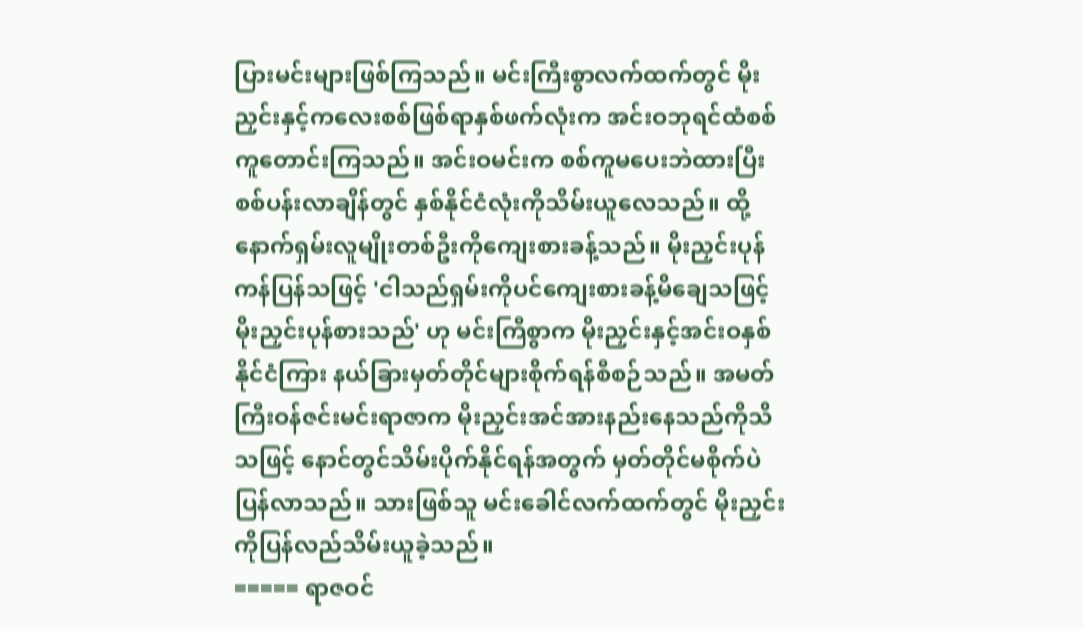ပြားမင်းများဖြစ်ကြသည်။ မင်းကြီးစွာလက်ထက်တွင် မိုးညှင်းနှင့်ကလေးစစ်ဖြစ်ရာနှစ်ဖက်လုံးက အင်းဝဘုရင်ထံစစ်ကူတောင်းကြသည်။ အင်းဝမင်းက စစ်ကူမပေးဘဲထားပြီး စစ်ပန်းလာချိန်တွင် နှစ်နိုင်ငံလုံးကိုသိမ်းယူလေသည်။ ထို့နောက်ရှမ်းလူမျိုးတစ်ဦးကိုကျေးစားခန့်သည်။ မိုးညှင်းပုန်ကန်ပြန်သဖြင့် 'ငါသည်ရှမ်းကိုပင်ကျေးစားခန့်မိချေသဖြင့် မိုးညှင်းပုန်စားသည်' ဟု မင်းကြီစွာက မိုးညှင်းနှင့်အင်းဝနှစ်နိုင်ငံကြား နယ်ခြားမှတ်တိုင်များစိုက်ရန်စီစဉ်သည်။ အမတ်ကြီးဝန်ဇင်းမင်းရာဇာက မိုးညှင်းအင်အားနည်းနေသည်ကိုသိသဖြင့် နောင်တွင်သိမ်းပိုက်နိုင်ရန်အတွက် မှတ်တိုင်မစိုက်ပဲပြန်လာသည်။ သားဖြစ်သူ မင်းခေါင်လက်ထက်တွင် မိုးညှင်းကိုပြန်လည်သိမ်းယူခဲ့သည်။
===== ရာဇဝင်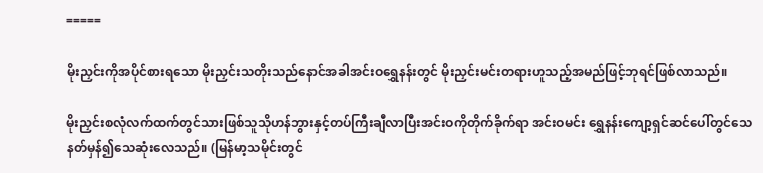=====

မိုးညှင်းကိုအပိုင်စားရသော မိုးညှင်းသတိုးသည်နောင်အခါအင်းဝရွှေနန်းတွင် မိုးညှင်းမင်းတရားဟူသည့်အမည်ဖြင့်ဘုရင်ဖြစ်လာသည်။

မိုးညှင်းစလုံလက်ထက်တွင်သားဖြစ်သူသိုဟန်ဘွားနှင့်တပ်ကြီးချီလာပြီးအင်းဝကိုတိုက်ခိုက်ရာ အင်းဝမင်း ရွှေနန်းကျော့ရှင်ဆင်ပေါ်တွင်သေနတ်မှန်၍သေဆုံးလေသည်။ (မြန်မာ့သမိုင်းတွင်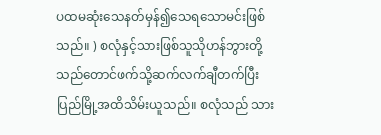ပထမဆုံးသေနတ်မှန်၍သေရသောမင်းဖြစ်သည်။ ) စလုံနှင့်သားဖြစ်သူသိုဟန်ဘွားတို့သည်တောင်ဖက်သို့ဆက်လက်ချီတက်ပြီး ပြည်မြို့အထိသိမ်းယူသည်။ စလုံသည် သား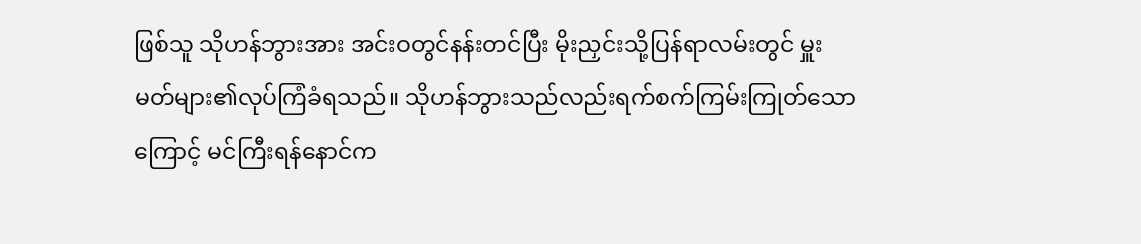ဖြစ်သူ သိုဟန်ဘွားအား အင်းဝတွင်နန်းတင်ပြီး မိုးညှင်းသို့ပြန်ရာလမ်းတွင် မှူးမတ်များ၏လုပ်ကြံခံရသည်။ သိုဟန်ဘွားသည်လည်းရက်စက်ကြမ်းကြုတ်သောကြောင့် မင်ကြီးရန်နောင်က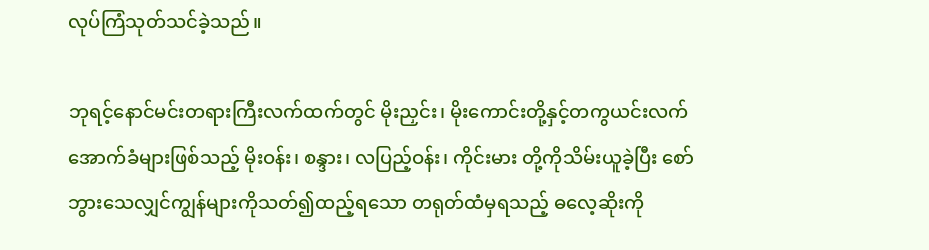လုပ်ကြံသုတ်သင်ခဲ့သည်။

ဘုရင့်နောင်မင်းတရားကြီးလက်ထက်တွင် မိုးညှင်း၊ မိုးကောင်းတို့နှင့်တကွယင်းလက်အောက်ခံများဖြစ်သည့် မိုးဝန်း၊ စန္ဒား၊ လပြည့်ဝန်း၊ ကိုင်းမား တို့ကိုသိမ်းယူခဲ့ပြီး စော်ဘွားသေလျှင်ကျွန်များကိုသတ်၍ထည့်ရသော တရုတ်ထံမှရသည့် ဓလေ့ဆိုးကို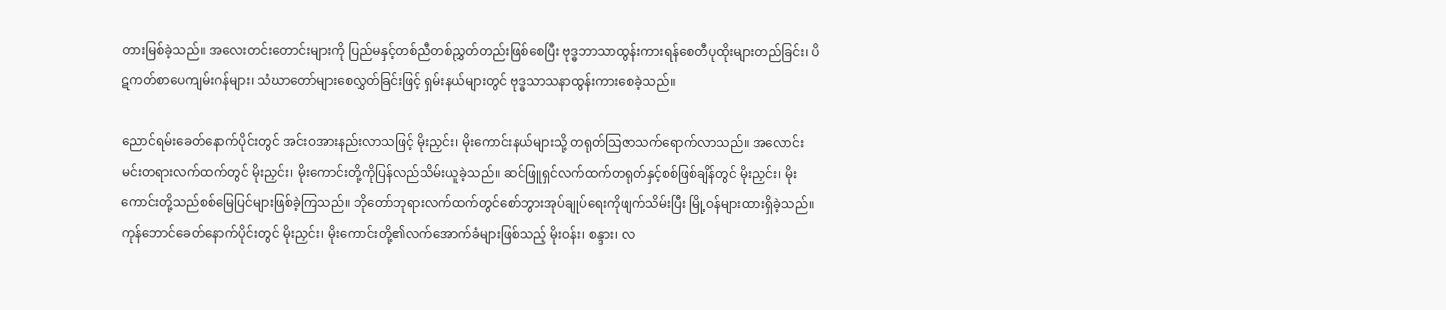တားမြစ်ခဲ့သည်။ အလေးတင်းတောင်းများကို ပြည်မနှင့်တစ်ညီတစ်ညွှတ်တည်းဖြစ်စေပြီး ဗုဒ္ဓဘာသာထွန်းကားရန်စေတီပုထိုးများတည်ခြင်း၊ ပိဋကတ်စာပေကျမ်းဂန်များ၊ သံဃာတော်များစေလွှတ်ခြင်းဖြင့် ရှမ်းနယ်များတွင် ဗုဒ္ဓသာသနာထွန်းကားစေခဲ့သည်။

ညောင်ရမ်းခေတ်နောက်ပိုင်းတွင် အင်းဝအားနည်းလာသဖြင့် မိုးညှင်း၊ မိုးကောင်းနယ်များသို့ တရုတ်သြဇာသက်ရောက်လာသည်။ အလောင်းမင်းတရားလက်ထက်တွင် မိုးညှင်း၊ မိုးကောင်းတို့ကိုပြန်လည်သိမ်းယူခဲ့သည်။ ဆင်ဖြူရှင်လက်ထက်တရုတ်နှင့်စစ်ဖြစ်ချိန်တွင် မိုးညှင်း၊ မိုးကောင်းတို့သည်စစ်မြေပြင်များဖြစ်ခဲ့ကြသည်။ ဘိုတော်ဘုရားလက်ထက်တွင်စော်ဘွားအုပ်ချုပ်ရေးကိုဖျက်သိမ်းပြီး မြို့ဝန်များထားရှိခဲ့သည်။ ကုန်ဘောင်ခေတ်နောက်ပိုင်းတွင် မိုးညှင်း၊ မိုးကောင်းတို့၏လက်အောက်ခံများဖြစ်သည့် မိုးဝန်း၊ စန္ဒား၊ လ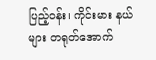ပြည့်ဝန်း၊ ကိုင်းမား နယ်များ တရုတ်အောက်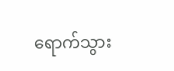ရောက်သွား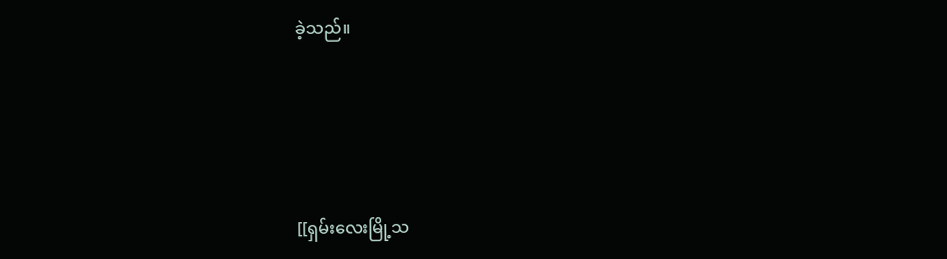ခဲ့သည်။





[[ရှမ်းလေးမြို့သ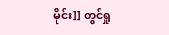မိုင်း]] တွင်ရှု